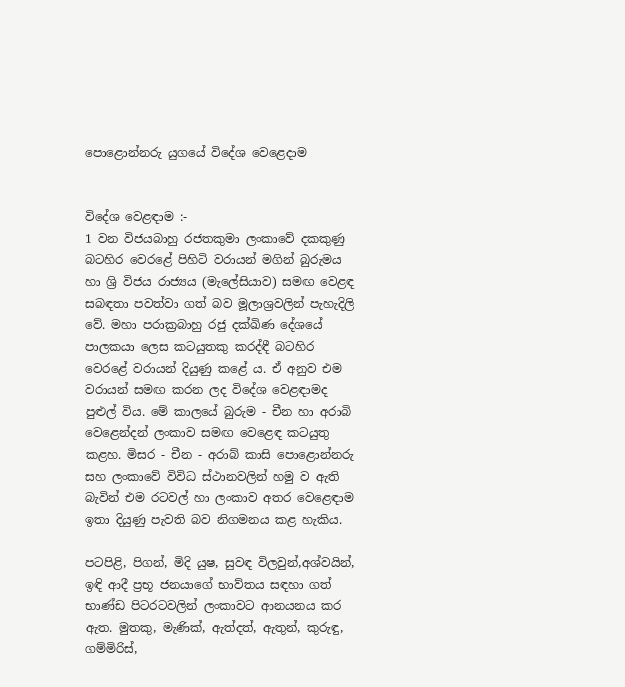පොළොන්නරු යුගයේ විදේශ වෙළෙදාම


විදේශ වෙළඳාම :-
1 වන විජයබාහු රජතකුමා ලංකාවේ දකකුණු බටහිර වෙරළේ පිහිටි වරායන් මගින් බුරුමය හා ශ්‍රි විජය රාජ්‍යය (මැලේසියාව) සමඟ වෙළඳ සබඳතා පවත්වා ගත් බව මූලාශ්‍රවලින් පැහැදිලි වේ. මහා පරාක්‍රබාහු රජු දක්‌ඛිණ දේශයේ පාලකයා ලෙස කටයුතකු කරද්ඳී බටහිර වෙරළේ වරායන් දියුණු කළේ ය. ඒ අනුව එම වරායන් සමඟ කරන ලද විදේශ වෙළඳාමද පුළුල් විය. මේ කාලයේ බුරුම - චීන හා අරාබි වෙළෙන්දන් ලංකාව සමඟ වෙළෙඳ කටයුතු කළහ. මිසර - චීන - අරාබ් කාසි පොළොන්නරු සහ ලංකාවේ විවිධ ස්‌ථානවලින් හමු ව ඇති බැවින් එම රටවල් හා ලංකාව අතර වෙළෙඳාම ඉතා දියුණු පැවති බව නිගමනය කළ හැකිය.

පටපිළි, පිගන්, මිදි යුෂ, සුවඳ විලවුන්,අශ්වයින්, ඉඳි ආදී ප්‍රභූ ජනයාගේ භාව්තය සඳහා ගත් භාණ්‌ඩ පිටරටවලින් ලංකාවට ආනයනය කර ඇත. මුතකු, මැණික්‌, ඇත්දත්, ඇතුන්, කුරුඳු, ගම්මිරිස්‌,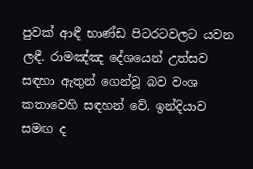පුවක්‌ ආඳී භාණ්‌ඩ පිටරටවලට යවන ලඳී. රාමඤ්ඤ දේශයෙන් උත්සව සඳහා ඇතුන් ගෙන්වූ බව වංශ කතාවෙහි සඳහන් වේ. ඉන්දියාව සමඟ ද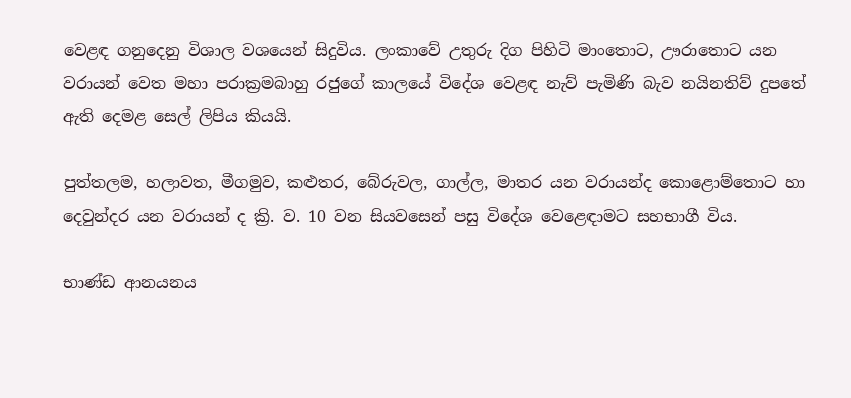වෙළඳ ගනුදෙනු විශාල වශයෙන් සිදුවිය. ලංකාවේ උතුරු දිග පිහිටි මාංතොට, ඌරාතොට යන වරායන් වෙත මහා පරාක්‍රමබාහු රජුගේ කාලයේ විදේශ වෙළඳ නැව් පැමිණි බැව නයිනතිව් දුපතේ ඇති දෙමළ සෙල් ලිපිය කියයි.

පුත්තලම, හලාවත, මීගමුව, කළුතර, බේරුවල, ගාල්ල, මාතර යන වරායන්ද කොළොම්තොට හා දෙවුන්දර යන වරායන් ද ක්‍රි. ව. 10 වන සියවසෙන් පසු විදේශ වෙළෙඳාමට සහභාගී විය.

භාණ්‌ඩ ආනයනය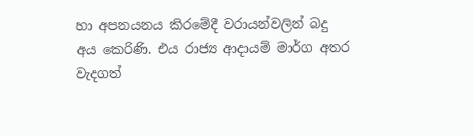හා අපනයනය කිරමේදී වරායන්වලින් බදු අය කෙරිණි. එය රාජ්‍ය ආදායම් මාර්ග අතර වැදගත්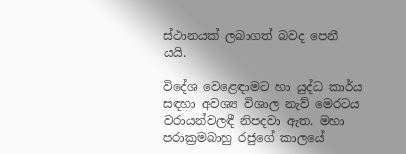ස්‌ථානයක්‌ ලබාගත් බවද පෙනී යයි.

විදේශ වෙළෙඳාමට හා යුද්ධ කාර්ය සඳහා අවශ්‍ය විශාල නැව් මෙරටය වරායන්වලඳී නිපදවා ඇත. මහා පරාක්‍රමබාහු රජුගේ කාලයේ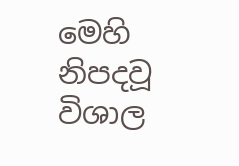මෙහි නිපදවූ විශාල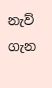නැව් ගැන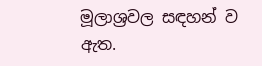මූලාශ්‍රවල සඳහන් ව ඇත.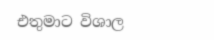එතුමාට විශාල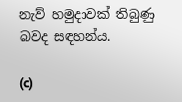නැව් හමුදාවක් තිබුණු බවද සඳහන්ය.

(c)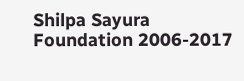Shilpa Sayura Foundation 2006-2017